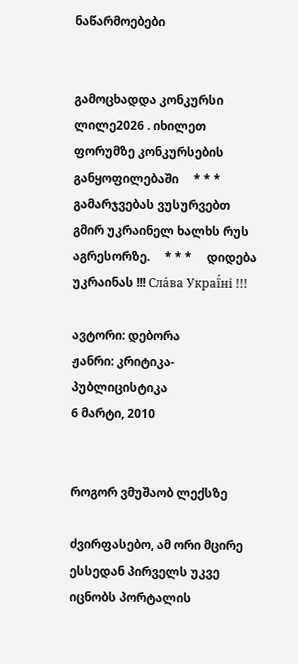ნაწარმოებები


გამოცხადდა კონკურსი ლილე2026 . იხილეთ ფორუმზე კონკურსების განყოფილებაში     * * *     გამარჯვებას ვუსურვებთ გმირ უკრაინელ ხალხს რუს აგრესორზე.     * * *     დიდება უკრაინას !!! Сла́ва Украї́ні !!!

ავტორი: დებორა
ჟანრი: კრიტიკა-პუბლიცისტიკა
6 მარტი, 2010


როგორ ვმუშაობ ლექსზე

ძვირფასებო, ამ ორი მცირე ესსედან პირველს უკვე იცნობს პორტალის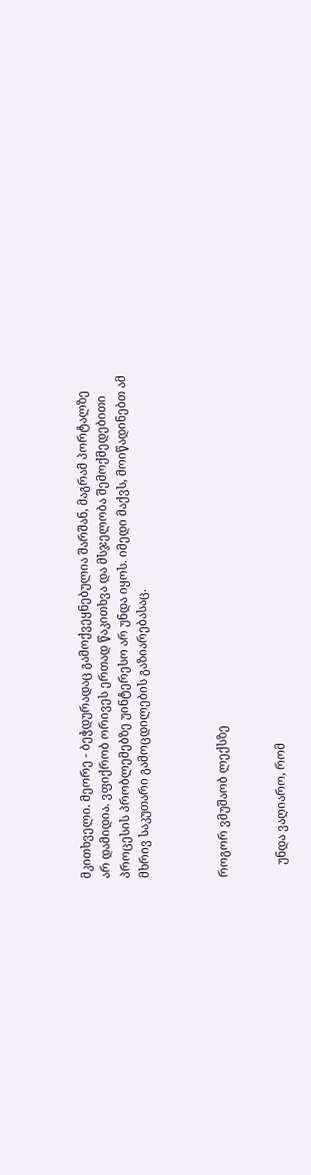მკითხველი. მეორე - ბეჭდურადაც გამოქვეყნებულია შარშან, მაგრამ პორტალზე არ დამიდია. ვფიქრობ ორივეს ერთად წაკითხვა და მსჯელობა შემოქმედებითი  პროცესის პრობლემებზე უინტერესო არ უნდა იყოს. იმედი მაქვს, მოიწადინებთ ამ მხრივ საკუთარი გამოცდილების გაზიარებასაც.



როგორ ვმუშაობ ლექსზე


    უნდა ვაღიარო, რომ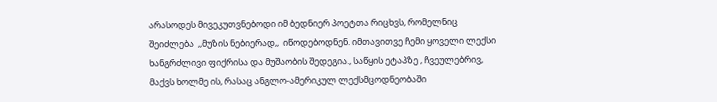არასოდეს მივეკუთვნებოდი იმ ბედნიერ პოეტთა რიცხვს, რომელნიც შეიძლება  ,,მუზის ნებიერად,,  იწოდებოდნენ. იმთავითვე ჩემი ყოველი ლექსი ხანგრძლივი ფიქრისა და მუშაობის შედეგია., საწყის ეტაპზე , ჩვეულებრივ, მაქვს ხოლმე ის, რასაც ანგლო-ამერიკულ ლექსმცოდნეობაში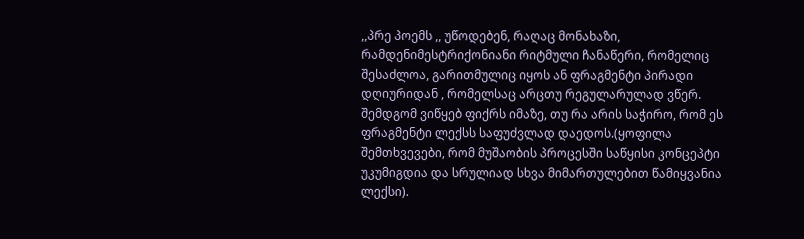,,პრე პოემს ,, უწოდებენ, რაღაც მონახაზი, რამდენიმესტრიქონიანი რიტმული ჩანაწერი, რომელიც შესაძლოა, გარითმულიც იყოს ან ფრაგმენტი პირადი დღიურიდან , რომელსაც არცთუ რეგულარულად ვწერ. შემდგომ ვიწყებ ფიქრს იმაზე, თუ რა არის საჭირო, რომ ეს ფრაგმენტი ლექსს საფუძვლად დაედოს.(ყოფილა შემთხვევები, რომ მუშაობის პროცესში საწყისი კონცეპტი უკუმიგდია და სრულიად სხვა მიმართულებით წამიყვანია ლექსი).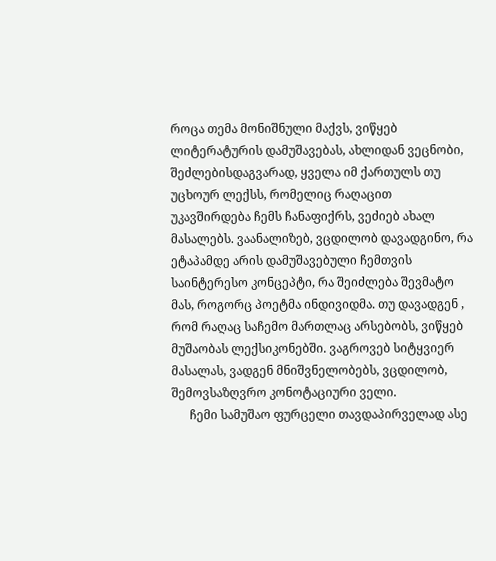როცა თემა მონიშნული მაქვს, ვიწყებ ლიტერატურის დამუშავებას, ახლიდან ვეცნობი, შეძლებისდაგვარად, ყველა იმ ქართულს თუ უცხოურ ლექსს, რომელიც რაღაცით უკავშირდება ჩემს ჩანაფიქრს, ვეძიებ ახალ მასალებს. ვაანალიზებ, ვცდილობ დავადგინო, რა ეტაპამდე არის დამუშავებული ჩემთვის საინტერესო კონცეპტი, რა შეიძლება შევმატო მას, როგორც პოეტმა ინდივიდმა. თუ დავადგენ , რომ რაღაც საჩემო მართლაც არსებობს, ვიწყებ მუშაობას ლექსიკონებში. ვაგროვებ სიტყვიერ მასალას, ვადგენ მნიშვნელობებს, ვცდილობ, შემოვსაზღვრო კონოტაციური ველი.
      ჩემი სამუშაო ფურცელი თავდაპირველად ასე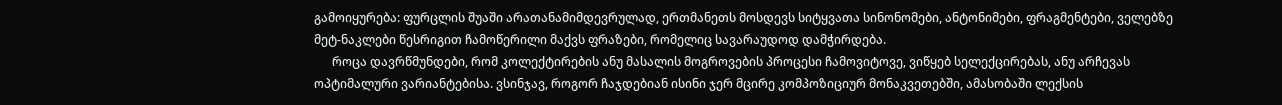გამოიყურება: ფურცლის შუაში არათანამიმდევრულად, ერთმანეთს მოსდევს სიტყვათა სინონომები, ანტონიმები, ფრაგმენტები, ველებზე მეტ-ნაკლები წესრიგით ჩამოწერილი მაქვს ფრაზები, რომელიც სავარაუდოდ დამჭირდება.
      როცა დავრწმუნდები, რომ კოლექტირების ანუ მასალის მოგროვების პროცესი ჩამოვიტოვე, ვიწყებ სელექცირებას, ანუ არჩევას ოპტიმალური ვარიანტებისა. ვსინჯავ, როგორ ჩაჯდებიან ისინი ჯერ მცირე კომპოზიციურ მონაკვეთებში, ამასობაში ლექსის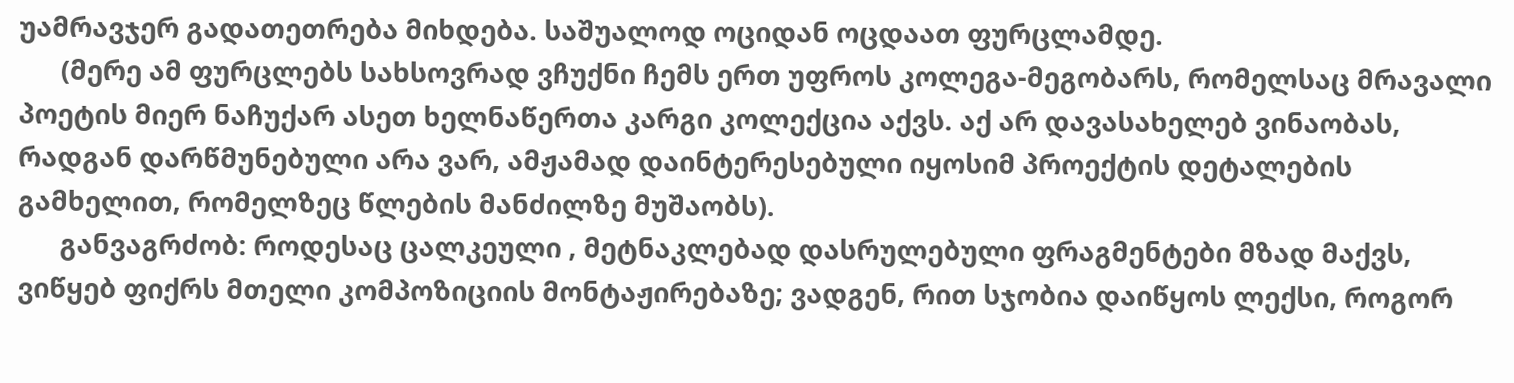უამრავჯერ გადათეთრება მიხდება. საშუალოდ ოციდან ოცდაათ ფურცლამდე.
      (მერე ამ ფურცლებს სახსოვრად ვჩუქნი ჩემს ერთ უფროს კოლეგა-მეგობარს, რომელსაც მრავალი პოეტის მიერ ნაჩუქარ ასეთ ხელნაწერთა კარგი კოლექცია აქვს. აქ არ დავასახელებ ვინაობას, რადგან დარწმუნებული არა ვარ, ამჟამად დაინტერესებული იყოსიმ პროექტის დეტალების გამხელით, რომელზეც წლების მანძილზე მუშაობს).
      განვაგრძობ: როდესაც ცალკეული , მეტნაკლებად დასრულებული ფრაგმენტები მზად მაქვს, ვიწყებ ფიქრს მთელი კომპოზიციის მონტაჟირებაზე; ვადგენ, რით სჯობია დაიწყოს ლექსი, როგორ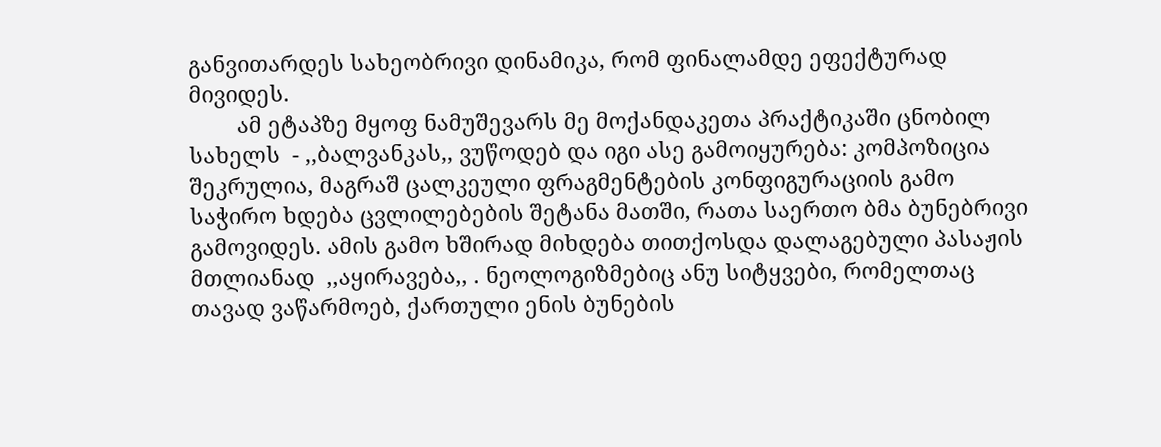განვითარდეს სახეობრივი დინამიკა, რომ ფინალამდე ეფექტურად მივიდეს.
        ამ ეტაპზე მყოფ ნამუშევარს მე მოქანდაკეთა პრაქტიკაში ცნობილ სახელს  - ,,ბალვანკას,, ვუწოდებ და იგი ასე გამოიყურება: კომპოზიცია შეკრულია, მაგრაშ ცალკეული ფრაგმენტების კონფიგურაციის გამო საჭირო ხდება ცვლილებების შეტანა მათში, რათა საერთო ბმა ბუნებრივი გამოვიდეს. ამის გამო ხშირად მიხდება თითქოსდა დალაგებული პასაჟის მთლიანად  ,,აყირავება,, . ნეოლოგიზმებიც ანუ სიტყვები, რომელთაც თავად ვაწარმოებ, ქართული ენის ბუნების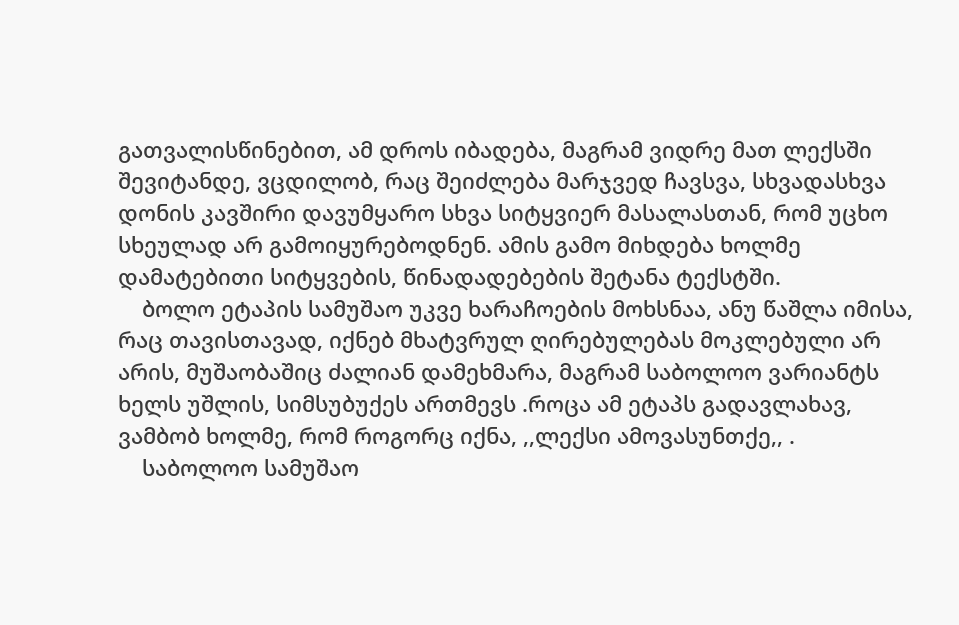გათვალისწინებით, ამ დროს იბადება, მაგრამ ვიდრე მათ ლექსში შევიტანდე, ვცდილობ, რაც შეიძლება მარჯვედ ჩავსვა, სხვადასხვა დონის კავშირი დავუმყარო სხვა სიტყვიერ მასალასთან, რომ უცხო სხეულად არ გამოიყურებოდნენ. ამის გამო მიხდება ხოლმე დამატებითი სიტყვების, წინადადებების შეტანა ტექსტში.
    ბოლო ეტაპის სამუშაო უკვე ხარაჩოების მოხსნაა, ანუ წაშლა იმისა, რაც თავისთავად, იქნებ მხატვრულ ღირებულებას მოკლებული არ არის, მუშაობაშიც ძალიან დამეხმარა, მაგრამ საბოლოო ვარიანტს ხელს უშლის, სიმსუბუქეს ართმევს .როცა ამ ეტაპს გადავლახავ, ვამბობ ხოლმე, რომ როგორც იქნა, ,,ლექსი ამოვასუნთქე,, .
    საბოლოო სამუშაო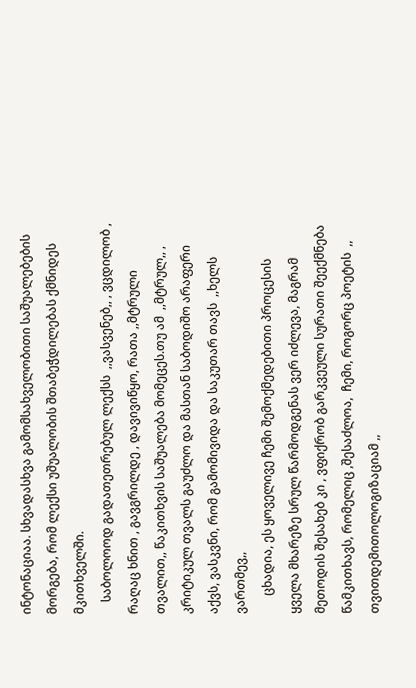ინტონაციაა. სხვადასხვა გამომსახველობითი საშუალებების მორგება, რომ ლექსი უშუალობის შთაბეჭდილებას ქმნიდეს მკითხველში.
    საბოლოოდ გადათეთრებულ ლექსს  ,,ვასვენებ,, , ვცდილობ , რაღაც ხნით , გავგრილდე , დავივიწყო, რათა ,,მტრული თვალით,, წაკითხვის საშუალება მომეცეს.თუ ამ  ,,მტრულ,, , კრიტიკულ თვალს გაუძლო და მასთან საბოდიშო არაფერი აქვს, ვასკვნი, რომ გამომივიდა და საკუთარ თავს  ,,ხელს ვართმევ,,
      ცხადია, ეს ყოველივე ჩემი შემოქმედებითი პროცესის ყველა მხარეზე სრულ წარმოდგენას ვერ იძლევა, მაგრამ მეთოდის შესახებ კი , ვფიქრობ გარკვეული სურათი შეექმნება  წამკითხავს, რომელიც ,შესაძლოა,  ჩემი, როგორც პოეტის  ,, თვითდემითოლოგიზაციამ ,,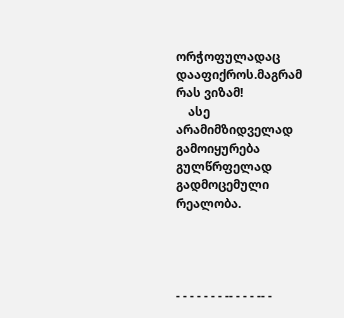ორჭოფულადაც დააფიქროს.მაგრამ რას ვიზამ!
    ასე არამიმზიდველად გამოიყურება გულწრფელად გადმოცემული რეალობა.




- - - - - - - -- - - - -- -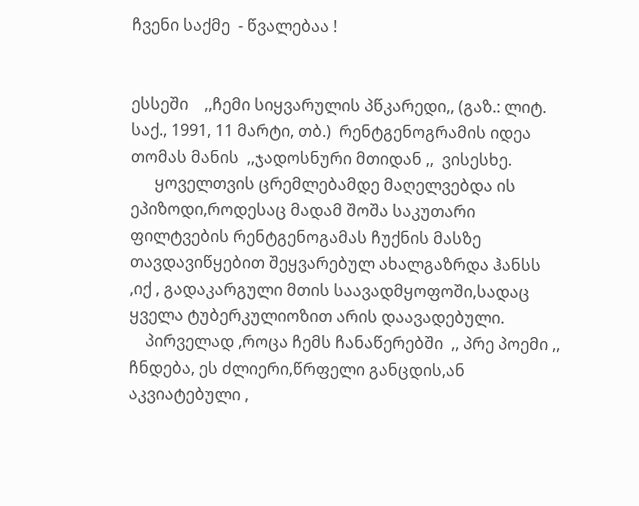ჩვენი საქმე  - წვალებაა !


ესსეში    ,,ჩემი სიყვარულის პწკარედი,, (გაზ.: ლიტ. საქ., 1991, 11 მარტი, თბ.)  რენტგენოგრამის იდეა თომას მანის  ,,ჯადოსნური მთიდან ,,  ვისესხე.
      ყოველთვის ცრემლებამდე მაღელვებდა ის ეპიზოდი,როდესაც მადამ შოშა საკუთარი ფილტვების რენტგენოგამას ჩუქნის მასზე თავდავიწყებით შეყვარებულ ახალგაზრდა ჰანსს ,იქ , გადაკარგული მთის საავადმყოფოში,სადაც ყველა ტუბერკულიოზით არის დაავადებული.
    პირველად ,როცა ჩემს ჩანაწერებში  ,, პრე პოემი ,, ჩნდება, ეს ძლიერი,წრფელი განცდის,ან აკვიატებული ,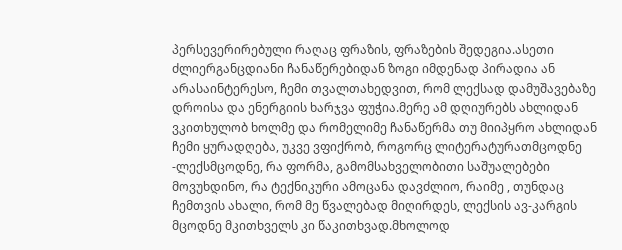პერსევერირებული რაღაც ფრაზის, ფრაზების შედეგია.ასეთი ძლიერგანცდიანი ჩანაწერებიდან ზოგი იმდენად პირადია ან არასაინტერესო, ჩემი თვალთახედვით, რომ ლექსად დამუშავებაზე დროისა და ენერგიის ხარჯვა ფუჭია.მერე ამ დღიურებს ახლიდან ვკითხულობ ხოლმე და რომელიმე ჩანაწერმა თუ მიიპყრო ახლიდან ჩემი ყურადღება, უკვე ვფიქრობ, როგორც ლიტერატურათმცოდნე -ლექსმცოდნე, რა ფორმა, გამომსახველობითი საშუალებები მოვუხდინო, რა ტექნიკური ამოცანა დავძლიო, რაიმე , თუნდაც ჩემთვის ახალი, რომ მე წვალებად მიღირდეს, ლექსის ავ-კარგის მცოდნე მკითხველს კი წაკითხვად.მხოლოდ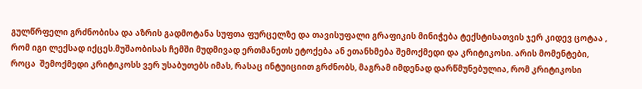გულწრფელი გრძნობისა და აზრის გადმოტანა სუფთა ფურცელზე და თავისუფალი გრაფიკის მინიჭება ტექსტისათვის ჯერ კიდევ ცოტაა , რომ იგი ლექსად იქცეს.მუშაობისას ჩემში მუდმივად ერთმანეთს ეტოქება ან ეთანხმება შემოქმედი და კრიტიკოსი. არის მომენტები, როცა  შემოქმედი კრიტიკოსს ვერ უსაბუთებს იმას, რასაც ინტუიციით გრძნობს, მაგრამ იმდენად დარწმუნებულია, რომ კრიტიკოსი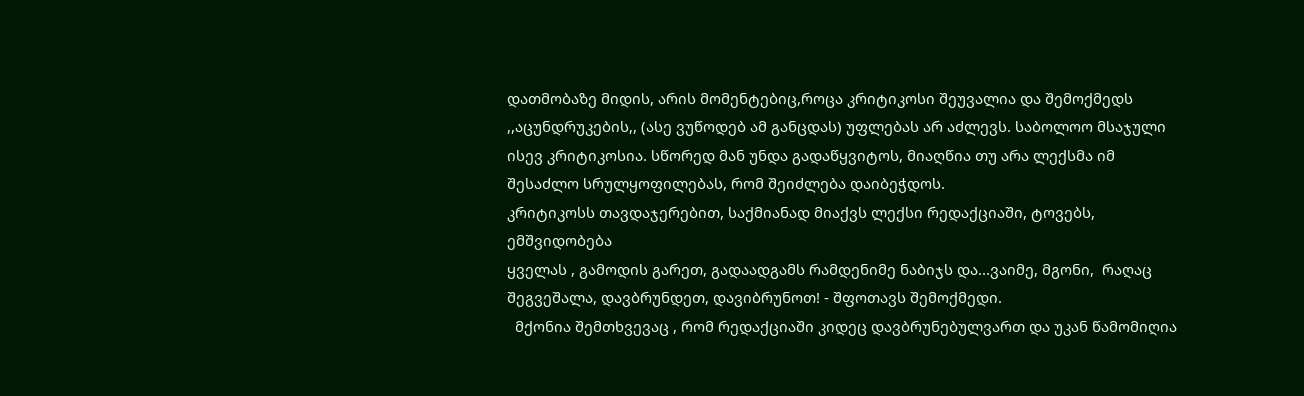დათმობაზე მიდის, არის მომენტებიც,როცა კრიტიკოსი შეუვალია და შემოქმედს  ,,აცუნდრუკების,, (ასე ვუწოდებ ამ განცდას) უფლებას არ აძლევს. საბოლოო მსაჯული ისევ კრიტიკოსია. სწორედ მან უნდა გადაწყვიტოს, მიაღწია თუ არა ლექსმა იმ შესაძლო სრულყოფილებას, რომ შეიძლება დაიბეჭდოს.
კრიტიკოსს თავდაჯერებით, საქმიანად მიაქვს ლექსი რედაქციაში, ტოვებს, ემშვიდობება
ყველას , გამოდის გარეთ, გადაადგამს რამდენიმე ნაბიჯს და...ვაიმე, მგონი,  რაღაც შეგვეშალა, დავბრუნდეთ, დავიბრუნოთ! - შფოთავს შემოქმედი.
  მქონია შემთხვევაც , რომ რედაქციაში კიდეც დავბრუნებულვართ და უკან წამომიღია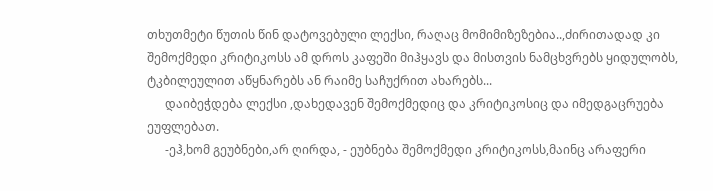თხუთმეტი წუთის წინ დატოვებული ლექსი, რაღაც მომიმიზეზებია..,ძირითადად კი შემოქმედი კრიტიკოსს ამ დროს კაფეში მიჰყავს და მისთვის ნამცხვრებს ყიდულობს, ტკბილეულით აწყნარებს ან რაიმე საჩუქრით ახარებს...
      დაიბეჭდება ლექსი ,დახედავენ შემოქმედიც და კრიტიკოსიც და იმედგაცრუება ეუფლებათ.
      -ეჰ,ხომ გეუბნები,არ ღირდა, - ეუბნება შემოქმედი კრიტიკოსს,მაინც არაფერი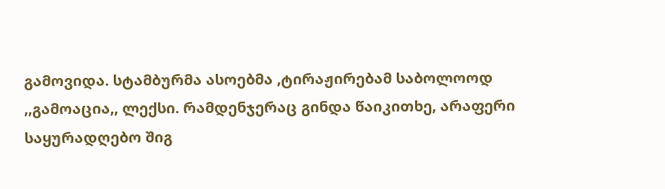გამოვიდა. სტამბურმა ასოებმა ,ტირაჟირებამ საბოლოოდ  ,,გამოაცია,, ლექსი. რამდენჯერაც გინდა წაიკითხე, არაფერი საყურადღებო შიგ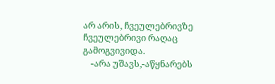არ არის, ჩვეულებრივზე ჩვეულებრივი რაღაც გამოგვივიდა.
    -არა უშავს,-აწყნარებს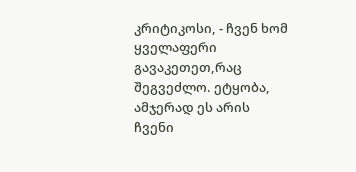კრიტიკოსი, - ჩვენ ხომ ყველაფერი გავაკეთეთ,რაც შეგვეძლო. ეტყობა,  ამჯერად ეს არის ჩვენი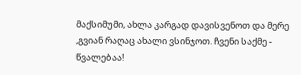მაქსიმუმი, ახლა კარგად დავისვენოთ და მერე ,გვიან რაღაც ახალი ვსინჯოთ. ჩვენი საქმე - წვალებაა!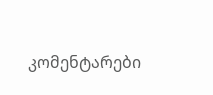კომენტარები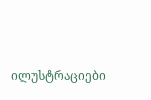ილუსტრაციები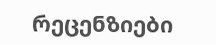რეცენზიები